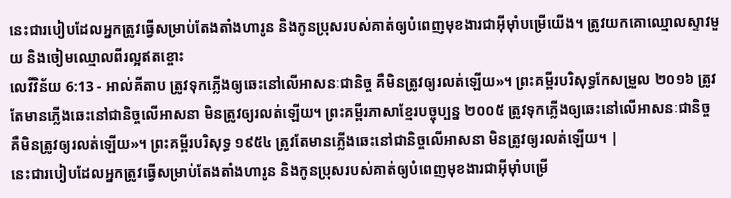នេះជារបៀបដែលអ្នកត្រូវធ្វើសម្រាប់តែងតាំងហារូន និងកូនប្រុសរបស់គាត់ឲ្យបំពេញមុខងារជាអ៊ីមុាំបម្រើយើង។ ត្រូវយកគោឈ្មោលស្ទាវមួយ និងចៀមឈ្មោលពីរល្អឥតខ្ចោះ
លេវីវិន័យ 6:13 - អាល់គីតាប ត្រូវទុកភ្លើងឲ្យឆេះនៅលើអាសនៈជានិច្ច គឺមិនត្រូវឲ្យរលត់ឡើយ»។ ព្រះគម្ពីរបរិសុទ្ធកែសម្រួល ២០១៦ ត្រូវតែមានភ្លើងឆេះនៅជានិច្ចលើអាសនា មិនត្រូវឲ្យរលត់ឡើយ។ ព្រះគម្ពីរភាសាខ្មែរបច្ចុប្បន្ន ២០០៥ ត្រូវទុកភ្លើងឲ្យឆេះនៅលើអាសនៈជានិច្ច គឺមិនត្រូវឲ្យរលត់ឡើយ»។ ព្រះគម្ពីរបរិសុទ្ធ ១៩៥៤ ត្រូវតែមានភ្លើងឆេះនៅជានិច្ចលើអាសនា មិនត្រូវឲ្យរលត់ឡើយ។ |
នេះជារបៀបដែលអ្នកត្រូវធ្វើសម្រាប់តែងតាំងហារូន និងកូនប្រុសរបស់គាត់ឲ្យបំពេញមុខងារជាអ៊ីមុាំបម្រើ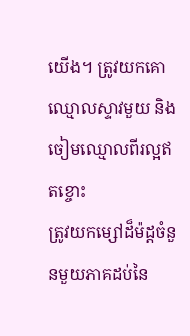យើង។ ត្រូវយកគោឈ្មោលស្ទាវមួយ និងចៀមឈ្មោលពីរល្អឥតខ្ចោះ
ត្រូវយកម្សៅដ៏ម៉ដ្តចំនួនមួយភាគដប់នៃ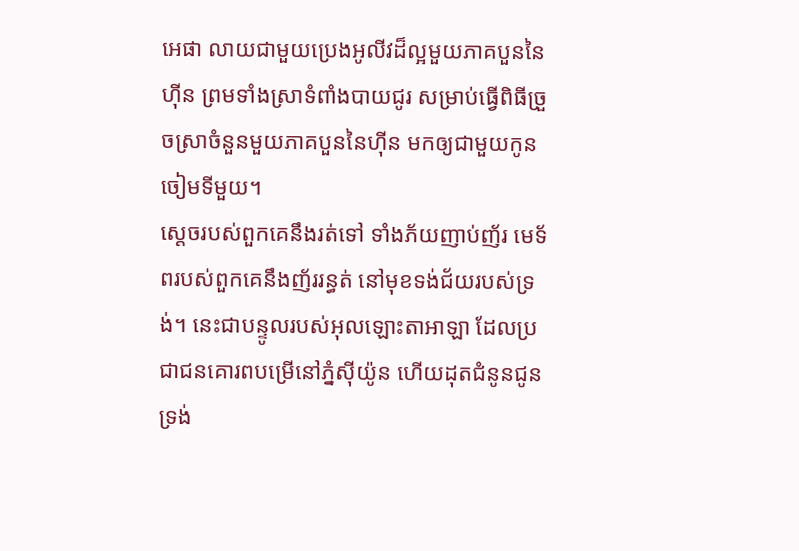អេផា លាយជាមួយប្រេងអូលីវដ៏ល្អមួយភាគបួននៃហ៊ីន ព្រមទាំងស្រាទំពាំងបាយជូរ សម្រាប់ធ្វើពិធីច្រួចស្រាចំនួនមួយភាគបួននៃហ៊ីន មកឲ្យជាមួយកូនចៀមទីមួយ។
ស្ដេចរបស់ពួកគេនឹងរត់ទៅ ទាំងភ័យញាប់ញ័រ មេទ័ពរបស់ពួកគេនឹងញ័ររន្ធត់ នៅមុខទង់ជ័យរបស់ទ្រង់។ នេះជាបន្ទូលរបស់អុលឡោះតាអាឡា ដែលប្រជាជនគោរពបម្រើនៅភ្នំស៊ីយ៉ូន ហើយដុតជំនូនជូនទ្រង់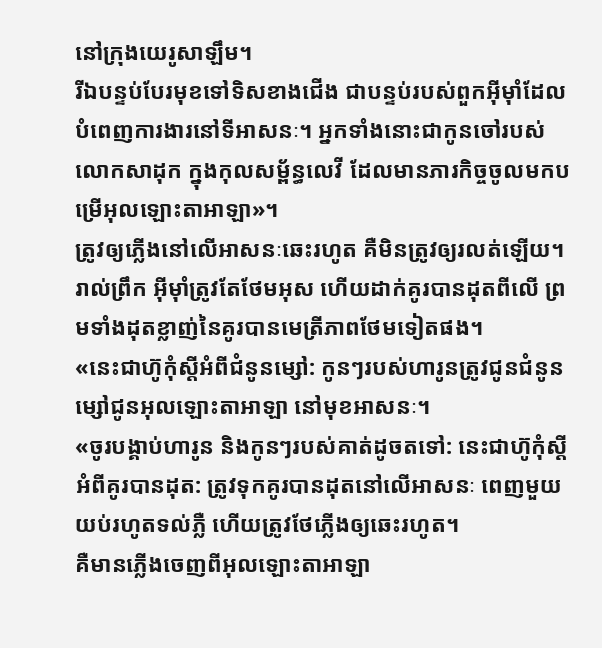នៅក្រុងយេរូសាឡឹម។
រីឯបន្ទប់បែរមុខទៅទិសខាងជើង ជាបន្ទប់របស់ពួកអ៊ីមុាំដែលបំពេញការងារនៅទីអាសនៈ។ អ្នកទាំងនោះជាកូនចៅរបស់លោកសាដុក ក្នុងកុលសម្ព័ន្ធលេវី ដែលមានភារកិច្ចចូលមកបម្រើអុលឡោះតាអាឡា»។
ត្រូវឲ្យភ្លើងនៅលើអាសនៈឆេះរហូត គឺមិនត្រូវឲ្យរលត់ឡើយ។ រាល់ព្រឹក អ៊ីមុាំត្រូវតែថែមអុស ហើយដាក់គូរបានដុតពីលើ ព្រមទាំងដុតខ្លាញ់នៃគូរបានមេត្រីភាពថែមទៀតផង។
«នេះជាហ៊ូកុំស្តីអំពីជំនូនម្សៅ: កូនៗរបស់ហារូនត្រូវជូនជំនូនម្សៅជូនអុលឡោះតាអាឡា នៅមុខអាសនៈ។
«ចូរបង្គាប់ហារូន និងកូនៗរបស់គាត់ដូចតទៅ: នេះជាហ៊ូកុំស្តីអំពីគូរបានដុត: ត្រូវទុកគូរបានដុតនៅលើអាសនៈ ពេញមួយយប់រហូតទល់ភ្លឺ ហើយត្រូវថែភ្លើងឲ្យឆេះរហូត។
គឺមានភ្លើងចេញពីអុលឡោះតាអាឡា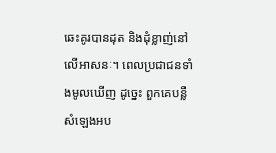ឆេះគូរបានដុត និងដុំខ្លាញ់នៅលើអាសនៈ។ ពេលប្រជាជនទាំងមូលឃើញ ដូច្នេះ ពួកគេបន្លឺសំឡេងអប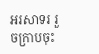អរសាទរ រួចក្រាបចុះ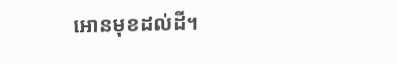អោនមុខដល់ដី។